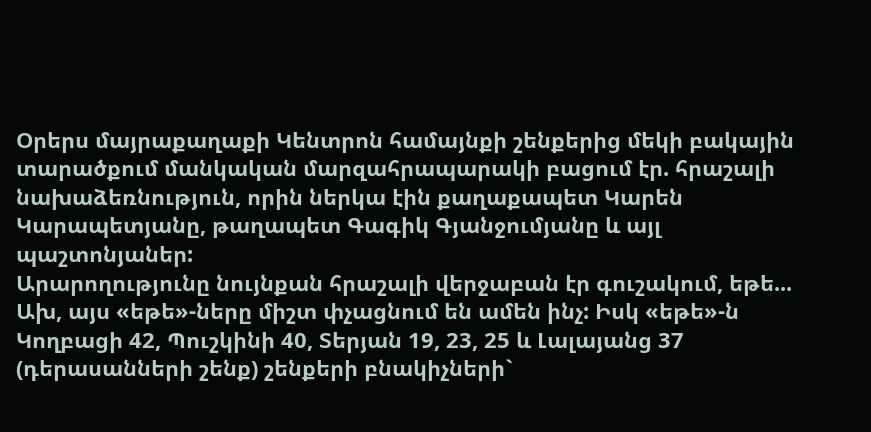Օրերս մայրաքաղաքի Կենտրոն համայնքի շենքերից մեկի բակային տարածքում մանկական մարզահրապարակի բացում էր. հրաշալի նախաձեռնություն, որին ներկա էին քաղաքապետ Կարեն Կարապետյանը, թաղապետ Գագիկ Գյանջումյանը և այլ պաշտոնյաներ:
Արարողությունը նույնքան հրաշալի վերջաբան էր գուշակում, եթե... Ախ, այս «եթե»-ները միշտ փչացնում են ամեն ինչ: Իսկ «եթե»-ն Կողբացի 42, Պուշկինի 40, Տերյան 19, 23, 25 և Լալայանց 37 (դերասանների շենք) շենքերի բնակիչների`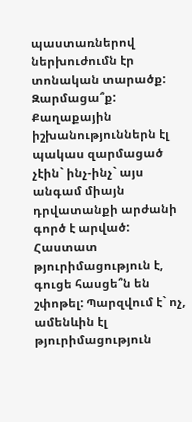պաստառներով ներխուժումն էր տոնական տարածք: Զարմացա՞ք: Քաղաքային իշխանություններն էլ պակաս զարմացած չէին` ինչ-ինչ` այս անգամ միայն դրվատանքի արժանի գործ է արված: Հաստատ թյուրիմացություն է, գուցե հասցե՞ն են շփոթել: Պարզվում է` ոչ, ամենևին էլ թյուրիմացություն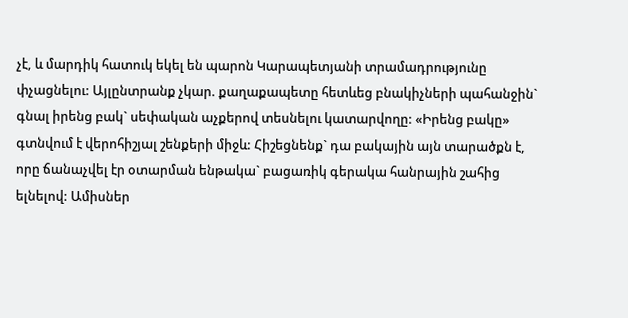չէ, և մարդիկ հատուկ եկել են պարոն Կարապետյանի տրամադրությունը փչացնելու: Այլընտրանք չկար. քաղաքապետը հետևեց բնակիչների պահանջին` գնալ իրենց բակ` սեփական աչքերով տեսնելու կատարվողը: «Իրենց բակը» գտնվում է վերոհիշյալ շենքերի միջև: Հիշեցնենք` դա բակային այն տարածքն է, որը ճանաչվել էր օտարման ենթակա` բացառիկ գերակա հանրային շահից ելնելով: Ամիսներ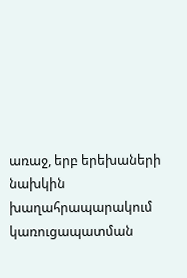առաջ, երբ երեխաների նախկին խաղահրապարակում կառուցապատման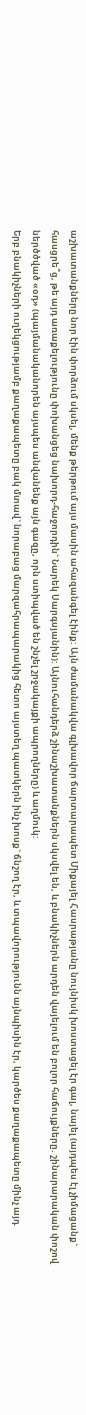աշխատանքները նոր էին փորձում սկսել, մենք թերթում այս մասին ահազանգել էինք: Այն ժամանակվա գլխավոր ճարտարապետ Միքայել Հասրաթյանը նույնիսկ խոստացել էր գալ, նայել (այդպես էլ չիմացանք` հասցրե՞ց, թե այդ առաքելությունը փոխանցեց նախորդ-հաջորդին` Նարեկ Սարգսյանին): Այնուհանդերձ շինաշխատանքներն սկսվել են, և բնակիչներն արդեն վայելում են բոլոր հաճույքները. շինարարական փոշով ներծծված «օդ» (պայմանականորեն այսպես անվանենք այն գազը, որն ստիպված են շնչել շրջակայքի ապրողները) և աղմուկ:
Երբ բնակիչների ուղեկցությամբ քաղաքապետը բակ մտավ` նորաբաց մարզահրապարակից հետո այստեղ պատկերն ինչ խոսք` ճնշող էր, և տպավորությունն այնպիսին էր, կարծես քաղաքապետը մինչ այդ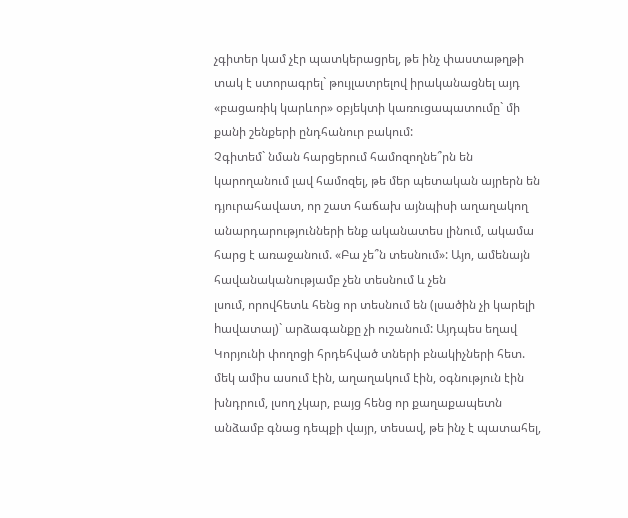չգիտեր կամ չէր պատկերացրել, թե ինչ փաստաթղթի տակ է ստորագրել` թույլատրելով իրականացնել այդ «բացառիկ կարևոր» օբյեկտի կառուցապատումը` մի քանի շենքերի ընդհանուր բակում:
Չգիտեմ` նման հարցերում համոզողնե՞րն են կարողանում լավ համոզել, թե մեր պետական այրերն են դյուրահավատ, որ շատ հաճախ այնպիսի աղաղակող անարդարությունների ենք ականատես լինում, ակամա հարց է առաջանում. «Բա չե՞ն տեսնում»: Այո, ամենայն հավանականությամբ չեն տեսնում և չեն
լսում, որովհետև հենց որ տեսնում են (լսածին չի կարելի hավատալ)` արձագանքը չի ուշանում: Այդպես եղավ Կորյունի փողոցի հրդեհված տների բնակիչների հետ. մեկ ամիս ասում էին, աղաղակում էին, օգնություն էին խնդրում, լսող չկար, բայց հենց որ քաղաքապետն անձամբ գնաց դեպքի վայր, տեսավ, թե ինչ է պատահել,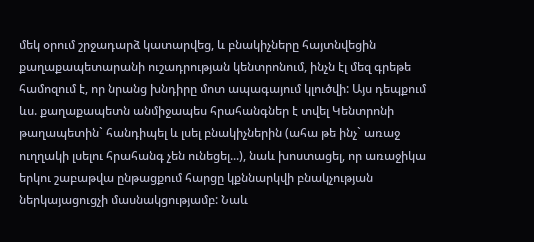մեկ օրում շրջադարձ կատարվեց, և բնակիչները հայտնվեցին քաղաքապետարանի ուշադրության կենտրոնում, ինչն էլ մեզ գրեթե համոզում է, որ նրանց խնդիրը մոտ ապագայում կլուծվի: Այս դեպքում ևս. քաղաքապետն անմիջապես հրահանգներ է տվել Կենտրոնի թաղապետին` հանդիպել և լսել բնակիչներին (ահա թե ինչ` առաջ ուղղակի լսելու հրահանգ չեն ունեցել...), նաև խոստացել, որ առաջիկա երկու շաբաթվա ընթացքում հարցը կքննարկվի բնակչության ներկայացուցչի մասնակցությամբ: Նաև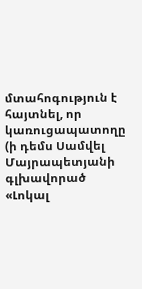մտահոգություն է հայտնել, որ կառուցապատողը (ի դեմս Սամվել Մայրապետյանի գլխավորած «Լոկալ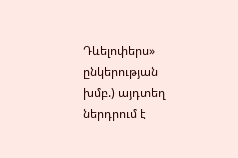Դևելոփերս» ընկերության խմբ.) այդտեղ ներդրում է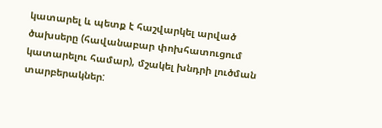կատարել և պետք է հաշվարկել արված ծախսերը (հավանաբար փոխհատուցում կատարելու համար), մշակել խնդրի լուծման տարբերակներ: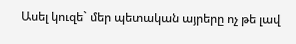Ասել կուզե` մեր պետական այրերը ոչ թե լավ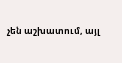չեն աշխատում, այլ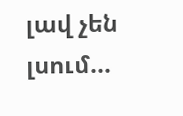լավ չեն լսում...